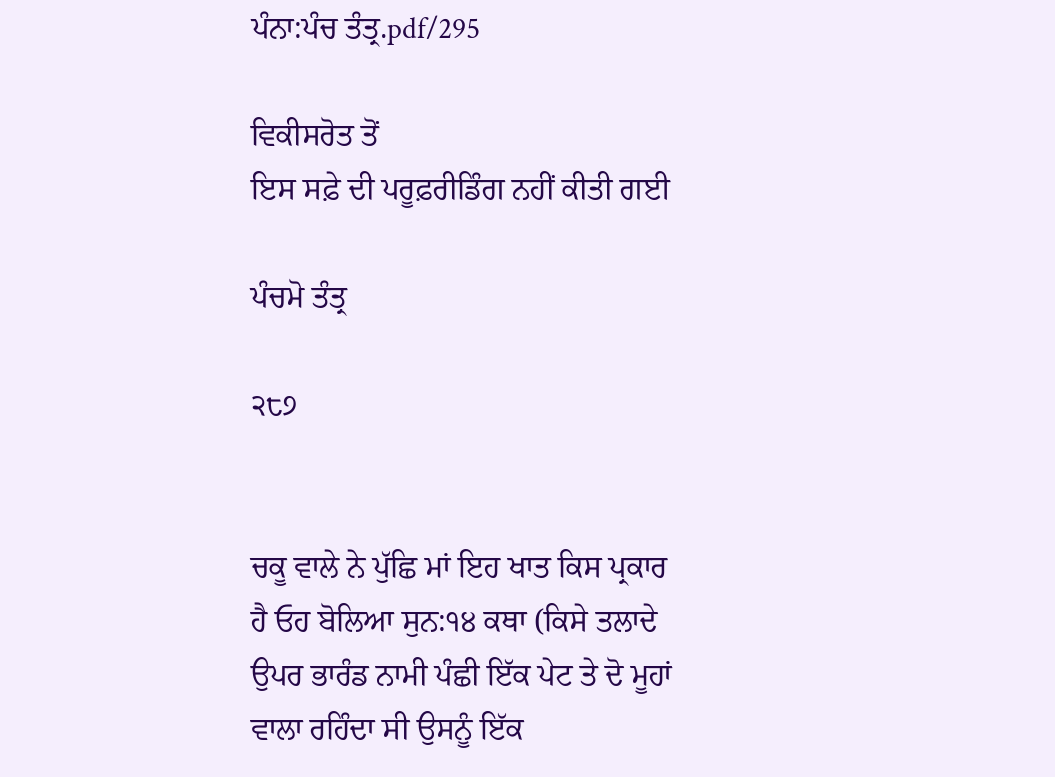ਪੰਨਾ:ਪੰਚ ਤੰਤ੍ਰ.pdf/295

ਵਿਕੀਸਰੋਤ ਤੋਂ
ਇਸ ਸਫ਼ੇ ਦੀ ਪਰੂਫ਼ਰੀਡਿੰਗ ਨਹੀਂ ਕੀਤੀ ਗਈ

ਪੰਚਮੋ ਤੰਤ੍ਰ

੨੮੭


ਚਕੂ ਵਾਲੇ ਨੇ ਪੁੱਛਿ ਮਾਂ ਇਹ ਖਾਤ ਕਿਸ ਪ੍ਰਕਾਰ ਹੈ ਓਹ ਬੋਲਿਆ ਸੁਨ:੧੪ ਕਥਾ (ਕਿਸੇ ਤਲਾਦੇ ਉਪਰ ਭਾਰੰਡ ਨਾਮੀ ਪੰਛੀ ਇੱਕ ਪੇਟ ਤੇ ਦੋ ਮੂਹਾਂ ਵਾਲਾ ਰਹਿੰਦਾ ਸੀ ਉਸਨੂੰ ਇੱਕ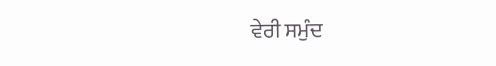ਵੇਰੀ ਸਮੁੰਦ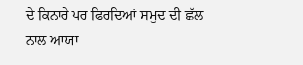ਦੇ ਕਿਨਾਰੇ ਪਰ ਫਿਰਦਿਆਂ ਸਮੁਦ ਦੀ ਛੱਲ ਨਾਲ ਆਯਾ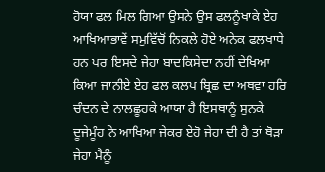ਹੋਯਾ ਫਲ ਮਿਲ ਗਿਆ ਉਸਨੇ ਉਸ ਫਲਨੂੰਖਾਕੇ ਏਹ ਆਖਿਆਭਾਵੇਂ ਸਮੁਵਿੱਚੋਂ ਨਿਕਲੇ ਹੋਏ ਅਨੇਕ ਫਲਖਾਧੇ ਹਨ ਪਰ ਇਸਦੇ ਜੇਹਾ ਬਾਦਕਿਸੇਦਾ ਨਹੀਂ ਦੇਖਿਆ ਕਿਆ ਜਾਨੀਏ ਏਹ ਫਲ ਕਲਪ ਬ੍ਰਿਛ ਦਾ ਅਥਵਾ ਹਰਿ ਚੰਦਨ ਦੇ ਨਾਲਛੂਹਕੇ ਆਯਾ ਹੈ ਇਸਥਾਨੂੰ ਸੁਨਕੇ ਦੂਜੇਮੂੰਹ ਨੇ ਆਖਿਆ ਜੇਕਰ ਏਹੋ ਜੇਹਾ ਦੀ ਹੈ ਤਾਂ ਥੋੜਾ ਜੇਹਾ ਮੈਨੂੰ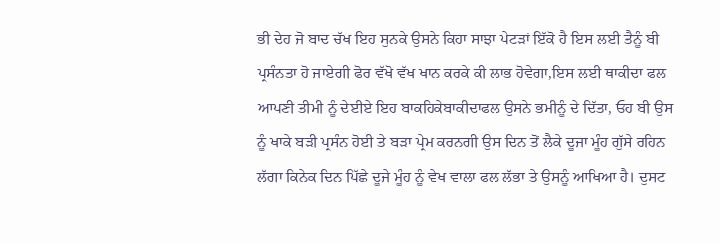ਭੀ ਦੇਹ ਜੋ ਬਾਦ ਚੱਖ ਇਹ ਸੁਨਕੇ ਉਸਨੇ ਕਿਹਾ ਸਾਝਾ ਪੇਟੜਾਂ ਇੱਕੋ ਹੈ ਇਸ ਲਈ ਤੈਨੂੰ ਬੀ ਪ੍ਰਸੰਨਤਾ ਹੋ ਜਾਏਗੀ ਫੋਰ ਵੱਖੋ ਵੱਖ ਖਾਨ ਕਰਕੇ ਕੀ ਲਾਭ ਹੋਵੇਗਾ,ਇਸ ਲਈ ਥਾਕੀਦਾ ਫਲ ਆਪਣੀ ਤੀਮੀ ਨੂੰ ਦੇਈਏ ਇਹ ਬਾਕਹਿਕੇਬਾਕੀਦਾਫਲ ਉਸਨੇ ਭਮੀਨੂੰ ਦੇ ਦਿੱਤਾ, ਓਹ ਬੀ ਉਸ ਨੂੰ ਖਾਕੇ ਬੜੀ ਪ੍ਰਸੰਨ ਹੋਈ ਤੇ ਬੜਾ ਪ੍ਰੇਮ ਕਰਨਗੀ ਉਸ ਦਿਨ ਤੋਂ ਲੈਕੇ ਦੂਜਾ ਮੂੰਹ ਗੁੱਸੇ ਰਹਿਨ ਲੱਗਾ ਕਿਨੇਕ ਦਿਨ ਪਿੱਛੇ ਦੂਜੇ ਮੂੰਹ ਨੂੰ ਵੇਖ ਵਾਲਾ ਫਲ ਲੱਭਾ ਤੇ ਉਸਨੂੰ ਆਖਿਆ ਹੈ। ਦੁਸਟ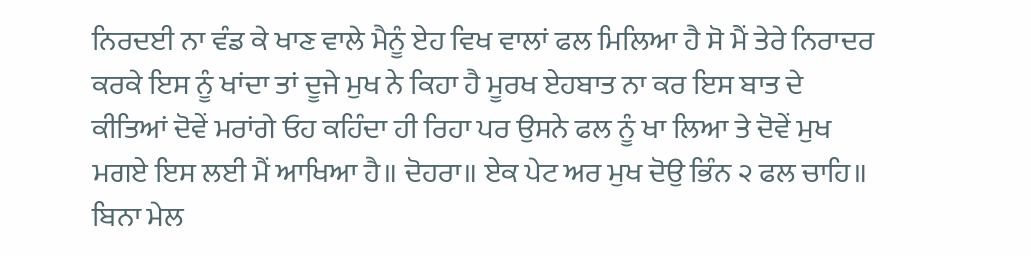ਨਿਰਦਈ ਨਾ ਵੰਡ ਕੇ ਖਾਣ ਵਾਲੇ ਮੈਨੂੰ ਏਹ ਵਿਖ ਵਾਲਾਂ ਫਲ ਮਿਲਿਆ ਹੈ ਸੋ ਮੈਂ ਤੇਰੇ ਨਿਰਾਦਰ ਕਰਕੇ ਇਸ ਨੂੰ ਖਾਂਦਾ ਤਾਂ ਦੂਜੇ ਮੁਖ ਨੇ ਕਿਹਾ ਹੈ ਮੂਰਖ ਏਹਬਾਤ ਨਾ ਕਰ ਇਸ ਬਾਤ ਦੇ ਕੀਤਿਆਂ ਦੋਵੇਂ ਮਰਾਂਗੇ ਓਹ ਕਹਿੰਦਾ ਹੀ ਰਿਹਾ ਪਰ ਉਸਨੇ ਫਲ ਨੂੰ ਖਾ ਲਿਆ ਤੇ ਦੋਵੇਂ ਮੁਖ ਮਗਏ ਇਸ ਲਈ ਮੈਂ ਆਖਿਆ ਹੈ॥ ਦੋਹਰਾ॥ ਏਕ ਪੇਟ ਅਰ ਮੁਖ ਦੋਉ ਭਿੰਨ ੨ ਫਲ ਚਾਹਿ॥ ਬਿਨਾ ਮੇਲ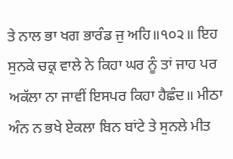ਤੇ ਨਾਲ ਭਾ ਖਗ ਭਾਰੰਡ ਜੁ ਅਹਿ॥੧੦੨॥ ਇਹ ਸੁਨਕੇ ਚਕ੍ਰ ਵਾਲੇ ਨੇ ਕਿਹਾ ਘਰ ਨੂੰ ਤਾਂ ਜਾਹ ਪਰ ਅਕੱਲਾ ਨਾ ਜਾਵੀਂ ਇਸਪਰ ਕਿਹਾ ਹੈਛੰਦ॥ ਮੀਠਾ ਅੰਨ ਨ ਭਖੇ ਏਕਲਾ ਬਿਨ ਬਾਂਟੇ ਤੇ ਸੁਨਲੇ ਮੀਤ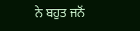ਨੇ ਬਹੁਤ ਜਨੋਂ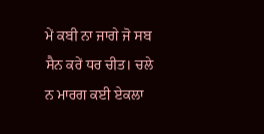ਮੇਂ ਕਬੀ ਨਾ ਜਾਗੇ ਜੋ ਸਬ ਸੈਨ ਕਰੇਂ ਧਰ ਚੀਤ। ਚਲੇ ਨ ਮਾਰਗ ਕਈ ਏਕਲਾ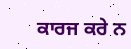ਕਾਰਜ ਕਰੇ ਨ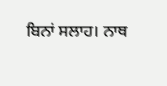ਬਿਨਾਂ ਸਲਾਹ। ਨਾਥ